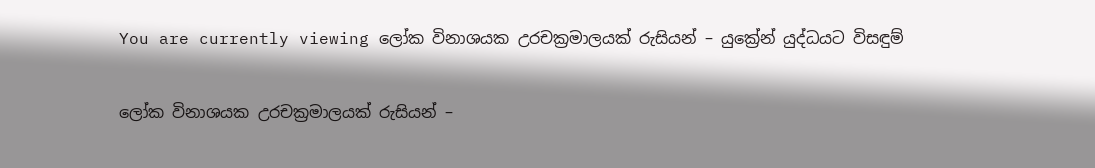You are currently viewing ලෝක විනාශයක උරචක්‍රමාලයක් රුසියන් – යුක්‍රේන් යුද්ධයට විසඳුම්

ලෝක විනාශයක උරචක්‍රමාලයක් රුසියන් –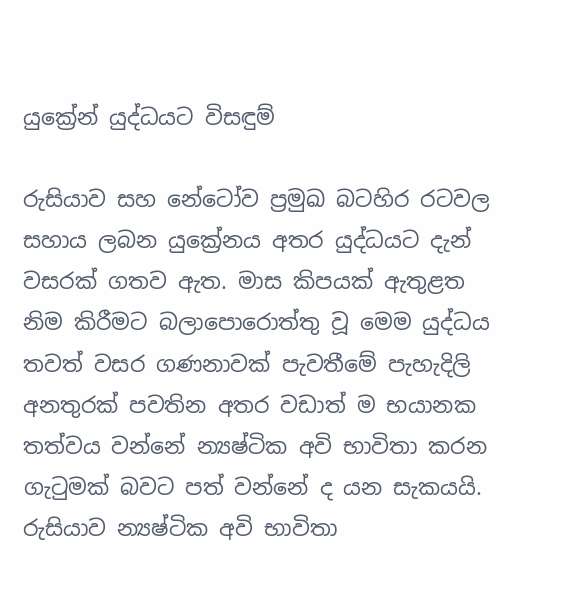යුක්‍රේන් යුද්ධයට විසඳුම්

රුසියාව සහ නේටෝව ප්‍රමුඛ බටහිර රටවල සහාය ලබන යුක්‍රේනය අතර යුද්ධයට දැන් වසරක් ගතව ඇත. මාස කිපයක් ඇතුළත නිම කිරීමට බලාපොරොත්තු වූ මෙම යුද්ධය තවත් වසර ගණනාවක් පැවතීමේ පැහැදිලි අනතුරක් පවතින අතර වඩාත් ම භයානක තත්වය වන්නේ න්‍යෂ්ටික අවි භාවිතා කරන ගැටුමක් බවට පත් වන්නේ ද යන සැකයයි. රුසියාව න්‍යෂ්ටික අවි භාවිතා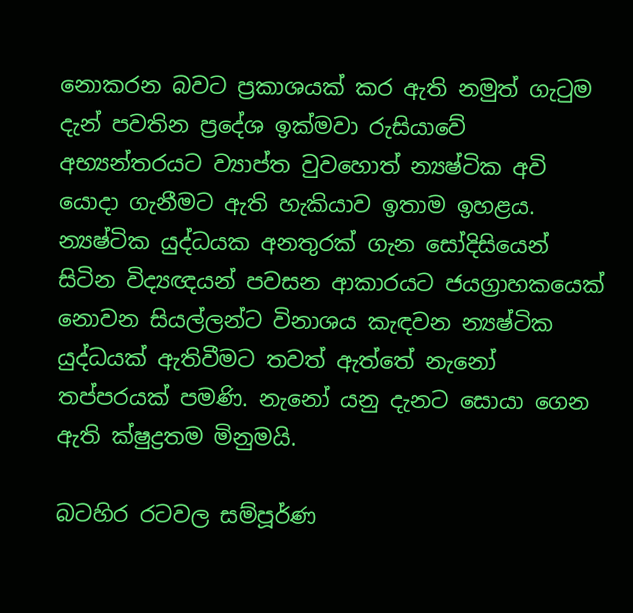නොකරන බවට ප්‍රකාශයක් කර ඇති නමුත් ගැටුම දැන් පවතින ප්‍රදේශ ඉක්මවා රුසියාවේ අභ්‍යන්තරයට ව්‍යාප්ත වුවහොත් න්‍යෂ්ටික අවි යොදා ගැනීමට ඇති හැකියාව ඉතාම ඉහළය. න්‍යෂ්ටික යුද්ධයක අනතුරක් ගැන සෝදිසියෙන් සිටින විද්‍යඥයන් පවසන ආකාරයට ජයග්‍රාහකයෙක් නොවන සියල්ලන්ට විනාශය කැඳවන න්‍යෂ්ටික යුද්ධයක් ඇතිවීමට තවත් ඇත්තේ නැනෝ තප්පරයක් පමණි. නැනෝ යනු දැනට සොයා ගෙන ඇති ක්ෂුද්‍රතම මිනුමයි.

බටහිර රටවල සම්පූර්ණ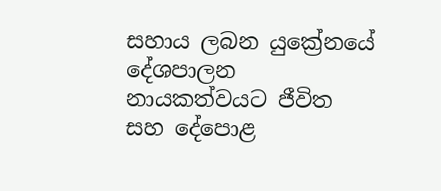සහාය ලබන යුක්‍රේනයේ දේශපාලන නායකත්වයට ජීවිත සහ දේපොළ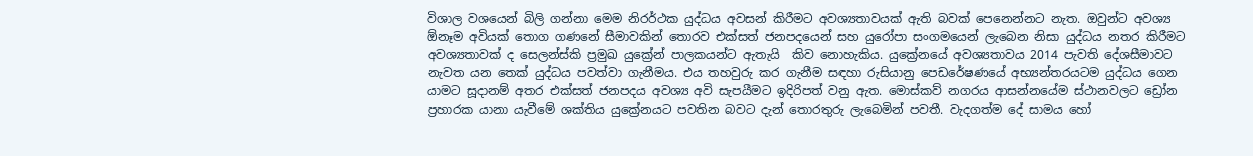විශාල වශයෙන් බිලි ගන්නා මෙම නිරර්ථක යුද්ධය අවසන් කිරීමට අවශ්‍යතාවයක් ඇති බවක් පෙනෙන්නට නැත. ඔවුන්ට අවශ්‍ය  ඕනෑම අවියක් තොග ගණනේ සීමාවකින් තොරව එක්සත් ජනපදයෙන් සහ යුරෝපා සංගමයෙන් ලැබෙන නිසා යුද්ධය නතර කිරීමට අවශ්‍යතාවක් ද සෙලන්ස්කි ප්‍රමුඛ යුක්‍රේන් පාලකයන්ට ඇතැයි  කිව නොහැකිය. යුක්‍රේනයේ අවශ්‍යතාවය 2014 පැවති දේශසීමාවට නැවත යන තෙක් යුද්ධය පවත්වා ගැනීමය. එය තහවුරු කර ගැනීම සඳහා රුසියානු පෙඩරේෂණයේ අභ්‍යන්තරයටම යුද්ධය ගෙන යාමට සූදානම් අතර එක්සත් ජනපදය අවශ්‍ය අවි සැපයීමට ඉදිරිපත් වනු ඇත. මොස්කව් නගරය ආසන්නයේම ස්ථානවලට ඩ්‍රෝන ප්‍රහාරක යානා යැවීමේ ශක්තිය යුක්‍රේනයට පවතින බවට දැන් තොරතුරු ලැබෙමින් පවතී. වැදගත්ම දේ සාමය හෝ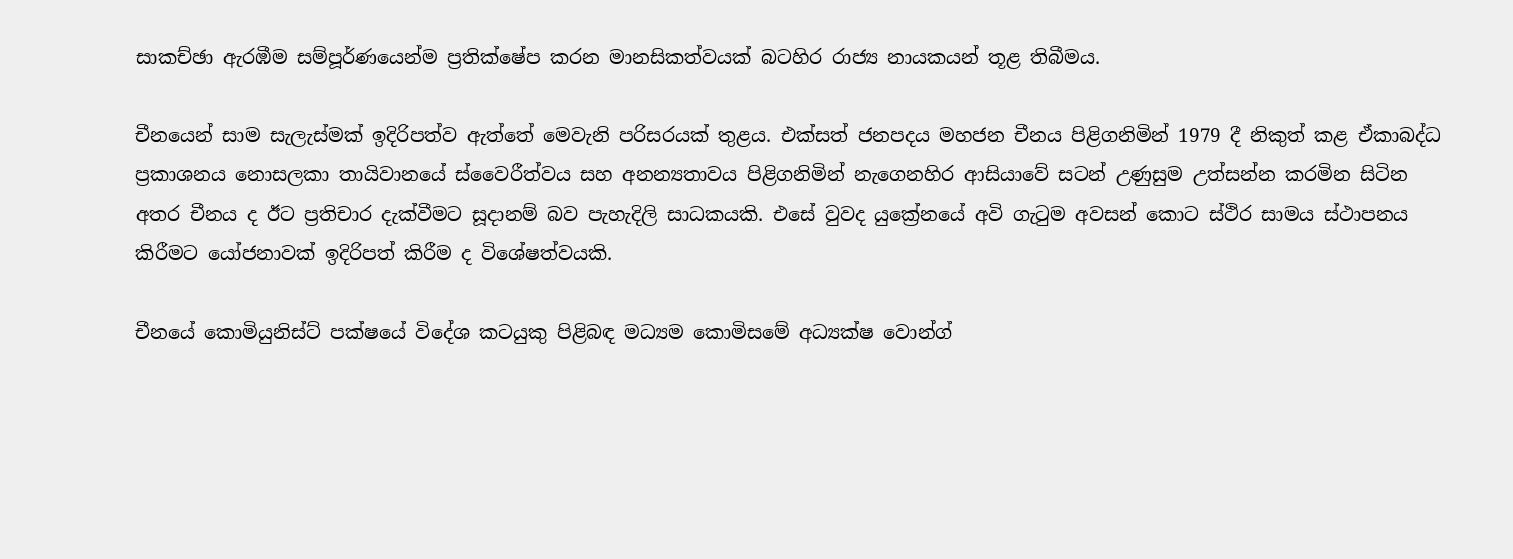සාකච්ඡා ඇරඹීම සම්පූර්ණයෙන්ම ප්‍රතික්ෂේප කරන මානසිකත්වයක් බටහිර රාජ්‍ය නායකයන් තූළ තිබීමය.

චීනයෙන් සාම සැලැස්මක් ඉදිරිපත්ව ඇත්තේ මෙවැනි පරිසරයක් තුළය. එක්සත් ජනපදය මහජන චීනය පිළිගනිමින් 1979 දී නිකුත් කළ ඒකාබද්ධ ප්‍රකාශනය නොසලකා තායිවානයේ ස්වෛරීත්වය සහ අනන්‍යතාවය පිළිගනිමින් නැගෙනහිර ආසියාවේ සටන් උණුසුම උත්සන්න කරමින සිටින අතර චීනය ද ඊට ප්‍රතිචාර දැක්වීමට සූදානම් බව පැහැදිලි සාධකයකි. එසේ වුවද යුක්‍රේනයේ අවි ගැටුම අවසන් කොට ස්ථිර සාමය ස්ථාපනය කිරීමට යෝජනාවක් ඉදිරිපත් කිරීම ද විශේෂත්වයකි.

චීනයේ කොමියුනිස්ට් පක්ෂයේ විදේශ කටයුකු පිළිබඳ මධ්‍යම කොමිසමේ අධ්‍යක්ෂ වොන්ග්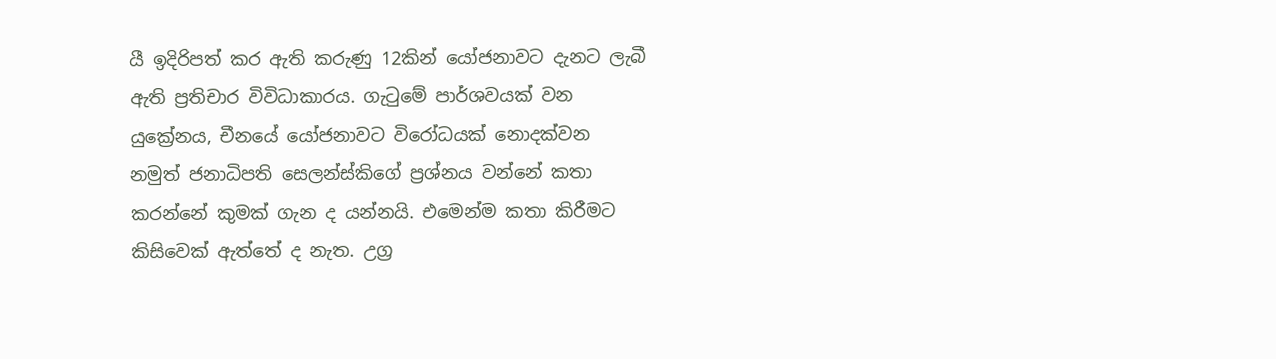යී ඉදිරිපත් කර ඇති කරුණු 12කින් යෝජනාවට දැනට ලැබී ඇති ප්‍රතිචාර විවිධාකාරය. ගැටුමේ පාර්ශවයක් වන යුක්‍රේනය, චීනයේ යෝජනාවට විරෝධයක් නොදක්වන නමුත් ජනාධිපති සෙලන්ස්කිගේ ප්‍රශ්නය වන්නේ කතා කරන්නේ කුමක් ගැන ද යන්නයි. එමෙන්ම කතා කිරීමට කිසිවෙක් ඇත්තේ ද නැත. උග්‍ර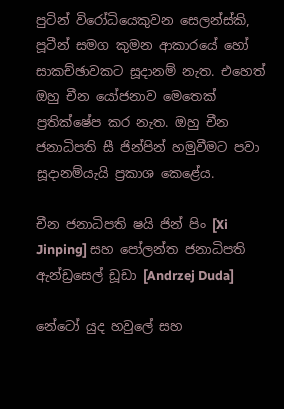පුටින් විරෝධියෙකුවන සෙලන්ස්කි, පූටීන් සමග කුමන ආකාරයේ හෝ සාකච්ඡාවකට සූදානම් නැත. එහෙත් ඔහු චීන යෝජනාව මෙතෙක් ප්‍රතික්ෂේප කර නැත. ඔහු චීන ජනාධිපති සී ජින්පින් හමුවීමට පවා සූදානම්යැයි ප්‍රකාශ කෙළේය.

චීන ජනාධිපති ෂයි ජින් පිං [Xi Jinping] සහ පෝලන්ත ජනාධිපති ඇන්ඩ්‍රසෙල් ඩූඩා [Andrzej Duda]

නේටෝ යුද හවුලේ සහ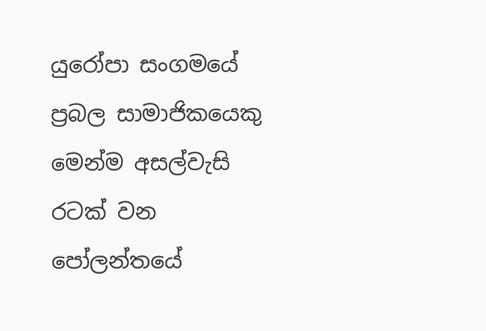යුරෝපා සංගමයේ ප්‍රබල සාමාජිකයෙකු මෙන්ම අසල්වැසි රටක් වන පෝලන්තයේ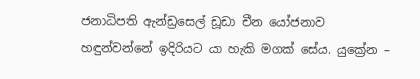ජනාධිපති ඇන්ඩ්‍රසෙල් ඩූඩා චීන යෝජනාව හඳුන්වන්නේ ඉදිරියට යා හැකි මගක් සේය. යුක්‍රේන –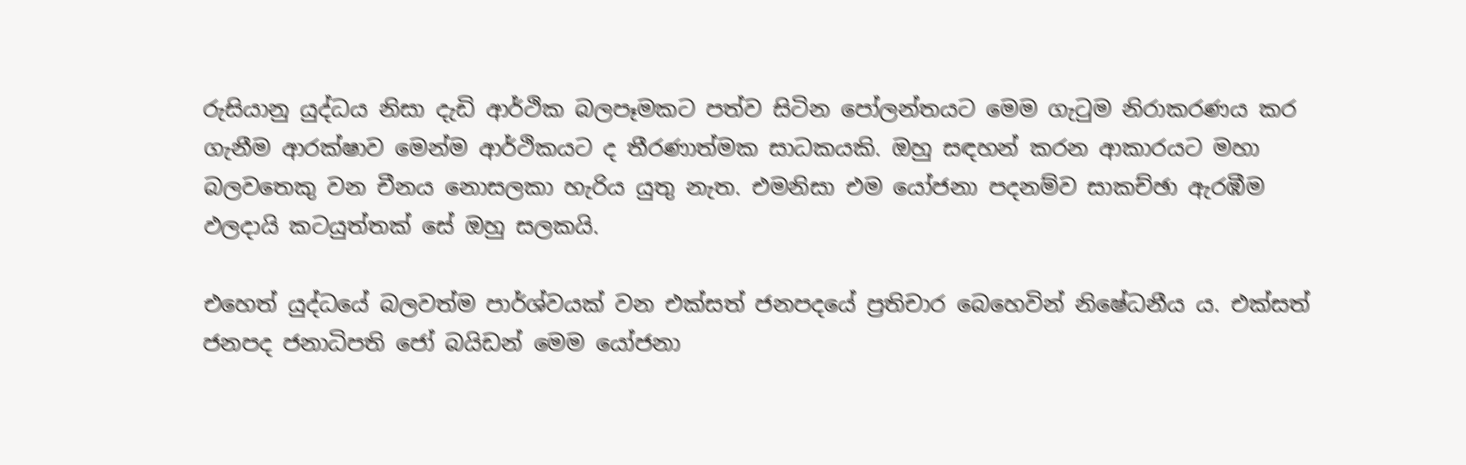රුසියානු යුද්ධය නිසා දැඩි ආර්ථික බලපෑමකට පත්ව සිටින පෝලන්තයට මෙම ගැටුම නිරාකරණය කර ගැනීම ආරක්ෂාව මෙන්ම ආර්ථිකයට ද තීරණාත්මක සාධකයකි. ඔහු සඳහන් කරන ආකාරයට මහා බලවතෙකු වන චීනය නොසලකා හැරිය යුතු නැත. එමනිසා එම යෝජනා පදනම්ව සාකච්ඡා ඇරඹීම ඵලදායි කටයුත්තක් සේ ඔහු සලකයි.

එහෙත් යුද්ධයේ බලවත්ම පාර්ශ්වයක් වන එක්සත් ජනපදයේ ප්‍රතිචාර බෙහෙවින් නිෂේධනීය ය. එක්සත් ජනපද ජනාධිපති ජෝ බයිඩන් මෙම යෝජනා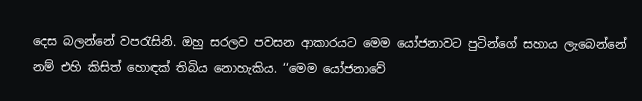දෙස බලන්නේ වපරැසිනි. ඔහු සරලව පවසන ආකාරයට මෙම යෝජනාවට පුටින්ගේ සහාය ලැබෙන්නේ නම් එහි කිසිත් හොඳක් තිබිය නොහැකිය. ‘‘මෙම යෝජනාවේ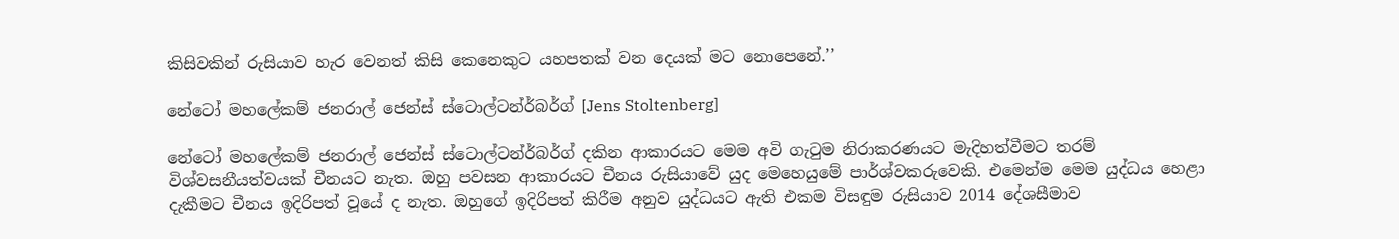කිසිවකින් රුසියාව හැර වෙනත් කිසි කෙනෙකුට යහපතක් වන දෙයක් මට නොපෙනේ.’’

නේටෝ මහලේකම් ජනරාල් ජෙන්ස් ස්ටොල්ටන්ර්බර්ග් [Jens Stoltenberg]

නේටෝ මහලේකම් ජනරාල් ජෙන්ස් ස්ටොල්ටන්ර්බර්ග් දකින ආකාරයට මෙම අවි ගැටුම නිරාකරණයට මැදිහත්වීමට තරම් විශ්වසනීයත්වයක් චීනයට නැත. ඔහු පවසන ආකාරයට චීනය රුසියාවේ යුද මෙහෙයුමේ පාර්ශ්වකරුවෙකි. එමෙන්ම මෙම යුද්ධය හෙළා දැකීමට චීනය ඉදිරිපත් වූයේ ද නැත. ඔහුගේ ඉදිරිපත් කිරීම අනුව යුද්ධයට ඇති එකම විසඳුම රුසියාව 2014 දේශසීමාව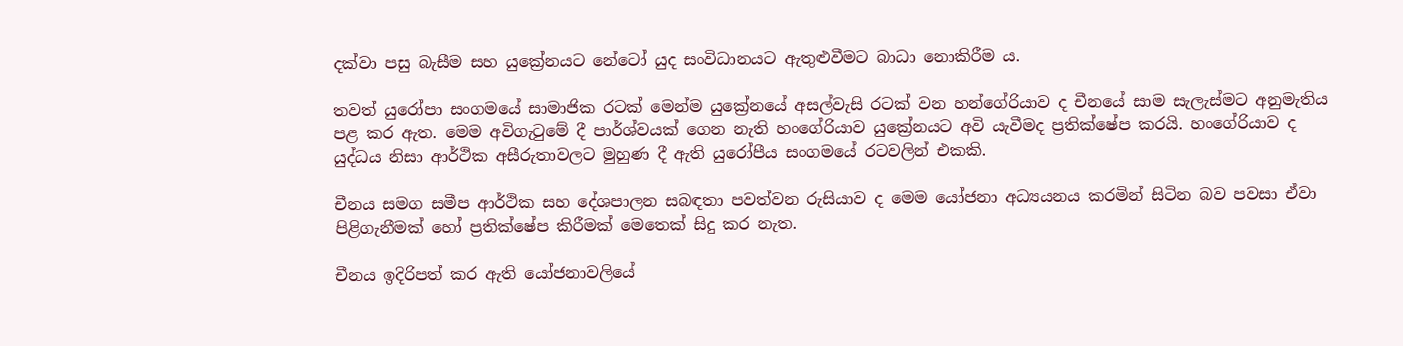දක්වා පසු බැසීම සහ යුක්‍රේනයට නේටෝ යුද සංවිධානයට ඇතුළුවීමට බාධා නොකිරීම ය.

තවත් යුරෝපා සංගමයේ සාමාජික රටක් මෙන්ම යුක්‍රේනයේ අසල්වැසි රටක් වන හන්ගේරියාව ද චීනයේ සාම සැලැස්මට අනුමැතිය පළ කර ඇත. මෙම අවිගැටුමේ දී පාර්ශ්වයක් ගෙන නැති හංගේරියාව යුක්‍රේනයට අවි යැවීමද ප්‍රතික්ෂේප කරයි. හංගේරියාව ද යුද්ධය නිසා ආර්ථික අසීරුතාවලට මුහුණ දී ඇති යුරෝපීය සංගමයේ රටවලින් එකකි.

චීනය සමග සමීප ආර්ථික සහ දේශපාලන සබඳතා පවත්වන රුසියාව ද මෙම යෝජනා අධ්‍යයනය කරමින් සිටින බව පවසා ඒවා පිළිගැනීමක් හෝ ප්‍රතික්ෂේප කිරීමක් මෙතෙක් සිදු කර නැත.

චීනය ඉදිරිපත් කර ඇති යෝජනාවලියේ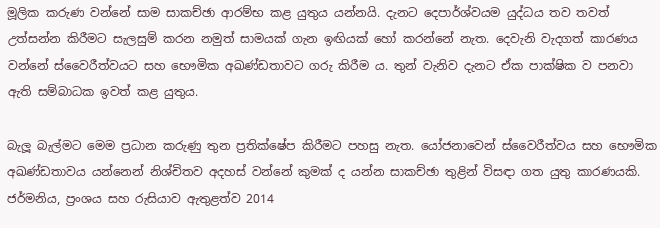මූලික කරුණ වන්නේ සාම සාකච්ඡා ආරම්භ කළ යුතුය යන්නයි. දැනට දෙපාර්ශ්වයම යුද්ධය තව තවත් උත්සන්න කිරීමට සැලසුම් කරන නමුත් සාමයක් ගැන ඉඟියක් හෝ කරන්නේ නැත. දෙවැනි වැදගත් කාරණය වන්නේ ස්වෛරීත්වයට සහ භෞමික අඛණ්ඩතාවට ගරු කිරීම ය. තුන් වැනිව දැනට ඒක පාක්ෂික ව පනවා ඇති සම්බාධක ඉවත් කළ යුතුය.

බැලූ බැල්මට මෙම ප්‍රධාන කරුණු තුන ප්‍රතික්ෂේප කිරීමට පහසු නැත. යෝජනාවෙන් ස්වෛරීත්වය සහ භෞමික අඛණ්ඩතාවය යන්නෙන් නිශ්චිතව අදහස් වන්නේ කුමක් ද යන්න සාකච්ඡා තුළින් විසඳා ගත යුතු කාරණයකි. ජර්මනිය, ප්‍රංශය සහ රුසියාව ඇතුළත්ව 2014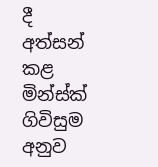දී අත්සන් කළ මින්ස්ක් ගිවිසුම අනුව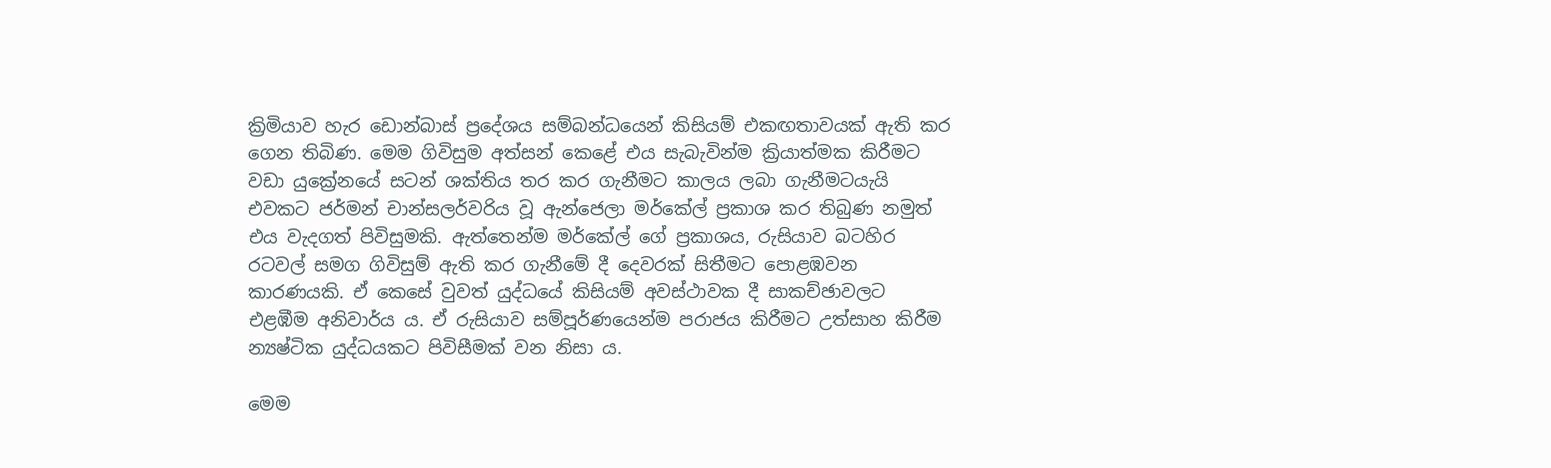ක්‍රිමියාව හැර ඩොන්බාස් ප්‍රදේශය සම්බන්ධයෙන් කිසියම් එකඟතාවයක් ඇති කර ගෙන තිබිණ. මෙම ගිවිසුම අත්සන් කෙළේ එය සැබැවින්ම ක්‍රියාත්මක කිරීමට වඩා යුක්‍රේනයේ සටන් ශක්තිය තර කර ගැනීමට කාලය ලබා ගැනීමටයැයි එවකට ජර්මන් චාන්සලර්වරිය වූ ඇන්ජෙලා මර්කේල් ප්‍රකාශ කර තිබුණ නමුත් එය වැදගත් පිවිසුමකි. ඇත්තෙන්ම මර්කේල් ගේ ප්‍රකාශය, රුසියාව බටහිර රටවල් සමග ගිවිසුම් ඇති කර ගැනීමේ දී දෙවරක් සිතීමට පොළඹවන කාරණයකි. ඒ කෙසේ වුවත් යුද්ධයේ කිසියම් අවස්ථාවක දී සාකච්ඡාවලට එළඹීම අනිවාර්ය ය. ඒ රුසියාව සම්පූර්ණයෙන්ම පරාජය කිරීමට උත්සාහ කිරීම න්‍යෂ්ටික යුද්ධයකට පිවිසීමක් වන නිසා ය.

මෙම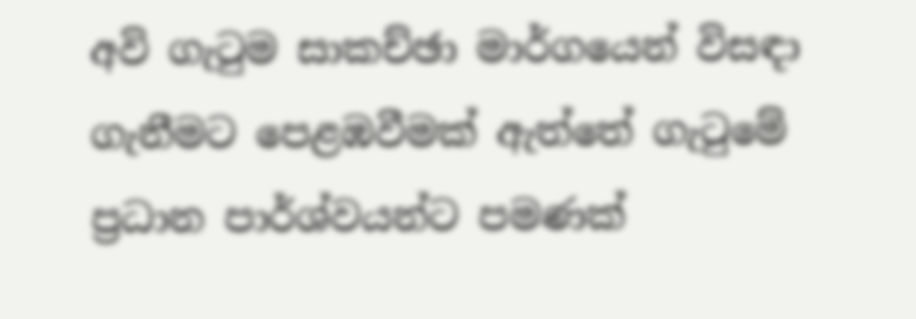අවි ගැටුම සාකච්ඡා මාර්ගයෙන් විසඳා ගැනීමට පෙළඹවීමක් ඇත්තේ ගැටුමේ ප්‍රධාන පාර්ශ්වයන්ට පමණක්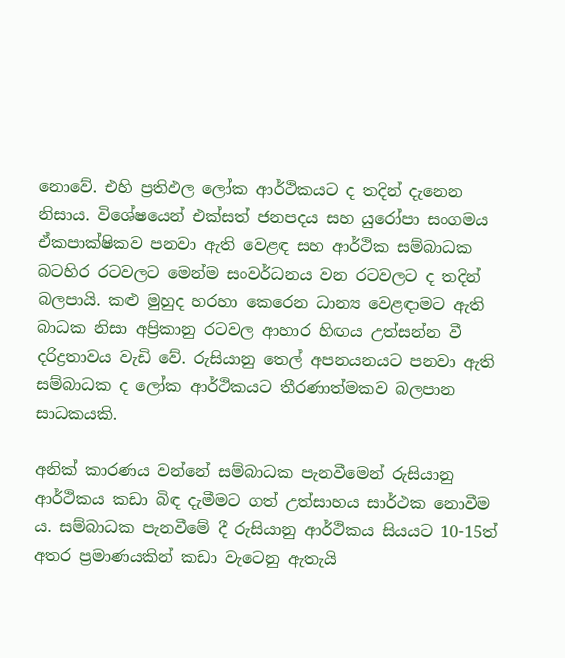නොවේ. එහි ප්‍රතිඵල ලෝක ආර්ථිකයට ද තදින් දැනෙන නිසාය. විශේෂයෙන් එක්සත් ජනපදය සහ යුරෝපා සංගමය ඒකපාක්ෂිකව පනවා ඇති වෙළඳ සහ ආර්ථික සම්බාධක බටහිර රටවලට මෙන්ම සංවර්ධනය වන රටවලට ද තදින් බලපායි. කළු මුහුද හරහා කෙරෙන ධාන්‍ය වෙළඳාමට ඇති බාධක නිසා අප්‍රිකානු රටවල ආහාර හිඟය උත්සන්න වී දරිද්‍රතාවය වැඩි වේ. රුසියානු තෙල් අපනයනයට පනවා ඇති සම්බාධක ද ලෝක ආර්ථිකයට තීරණාත්මකව බලපාන සාධකයකි.

අනික් කාරණය වන්නේ සම්බාධක පැනවීමෙන් රුසියානු ආර්ථිකය කඩා බිඳ දැමීමට ගත් උත්සාහය සාර්ථක නොවීම ය. සම්බාධක පැනවීමේ දී රුසියානු ආර්ථිකය සියයට 10-15ත් අතර ප්‍රමාණයකින් කඩා වැටෙනු ඇතැයි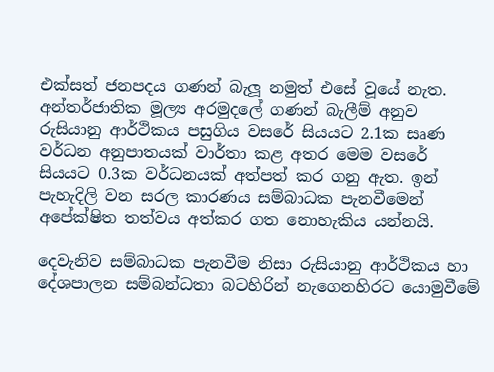එක්සත් ජනපදය ගණන් බැලූ නමුත් එසේ වූයේ නැත. අන්තර්ජාතික මූල්‍ය අරමුදලේ ගණන් බැලීම් අනුව රුසියානු ආර්ථිකය පසුගිය වසරේ සියයට 2.1ක සෘණ වර්ධන අනුපාතයක් වාර්තා කළ අතර මෙම වසරේ සියයට 0.3ක වර්ධනයක් අත්පත් කර ගනු ඇත. ඉන් පැහැදිලි වන සරල කාරණය සම්බාධක පැනවීමෙන් අපේක්ෂිත තත්වය අත්කර ගත නොහැකිය යන්නයි.

දෙවැනිව සම්බාධක පැනවීම නිසා රුසියානු ආර්ථිකය හා දේශපාලන සම්බන්ධතා බටහිරින් නැගෙනහිරට යොමුවීමේ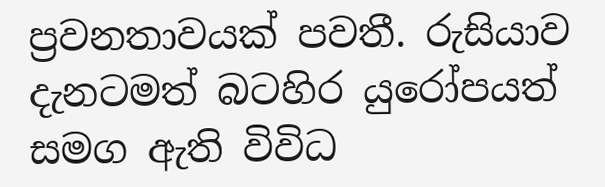ප්‍රවනතාවයක් පවතී. රුසියාව දැනටමත් බටහිර යුරෝපයත් සමග ඇති විවිධ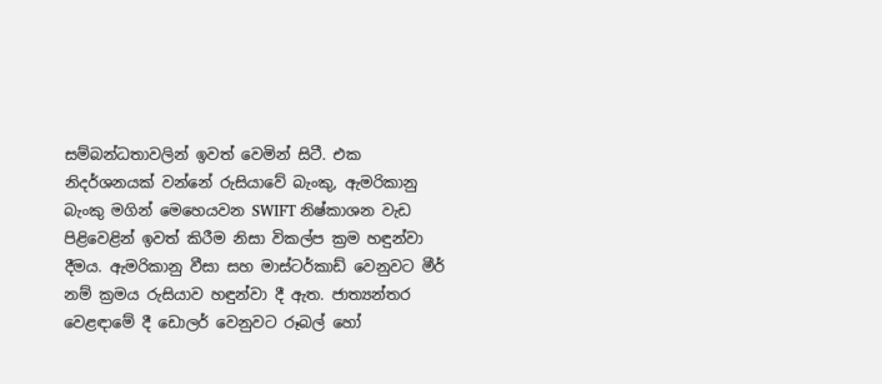සම්බන්ධතාවලින් ඉවත් වෙමින් සිටී. එක නිදර්ශනයක් වන්නේ රුසියාවේ බැංකු, ඇමරිකානු බැංකු මගින් මෙහෙයවන SWIFT නිෂ්කාශන වැඩ පිළිවෙළින් ඉවත් කිරීම නිසා විකල්ප ක්‍රම හඳුන්වා දීමය. ඇමරිකානු වීසා සහ මාස්ටර්කාඩ් වෙනුවට මීර් නම් ක්‍රමය රුසියාව හඳුන්වා දී ඇත. ජාත්‍යන්තර වෙළඳාමේ දී ඩොලර් වෙනුවට රූබල් හෝ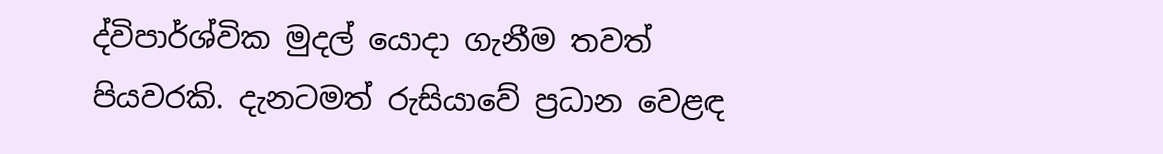ද්විපාර්ශ්වික මුදල් යොදා ගැනීම තවත් පියවරකි. දැනටමත් රුසියාවේ ප්‍රධාන වෙළඳ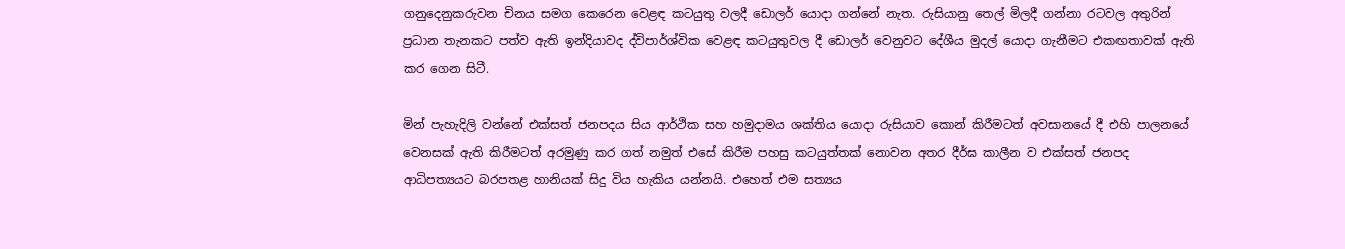ගනුදෙනුකරුවන චිනය සමග කෙරෙන වෙළඳ කටයුතු වලදී ඩොලර් යොදා ගන්නේ නැත. රුසියානු තෙල් මිලදී ගන්නා රටවල අතුරින් ප්‍රධාන තැනකට පත්ව ඇති ඉන්දියාවද ද්විපාර්ශ්වික වෙළඳ කටයුතුවල දී ඩොලර් වෙනුවට දේශීය මුදල් යොදා ගැනීමට එකඟතාවක් ඇති කර ගෙන සිටී.

මින් පැහැදිලි වන්නේ එක්සත් ජනපදය සිය ආර්ථික සහ හමුදාමය ශක්තිය යොදා රුසියාව කොන් කිරීමටත් අවසානයේ දී එහි පාලනයේ වෙනසක් ඇති කිරීමටත් අරමුණු කර ගත් නමුත් එසේ කිරීම පහසු කටයුත්තක් නොවන අතර දීර්ඝ කාලීන ව එක්සත් ජනපද ආධිපත්‍යයට බරපතළ හානියක් සිදු විය හැකිය යන්නයි. එහෙත් එම සත්‍යය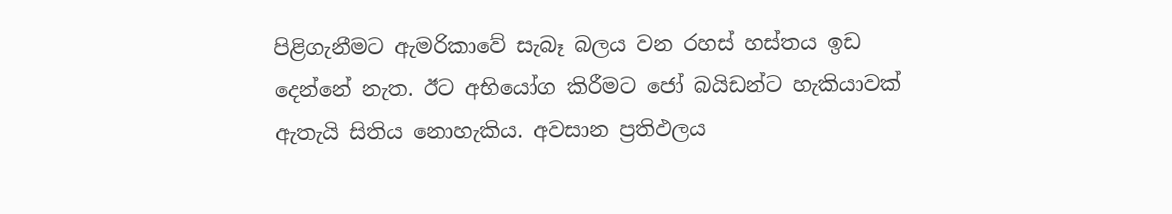පිළිගැනීමට ඇමරිකාවේ සැබෑ බලය වන රහස් හස්තය ඉඩ දෙන්නේ නැත. ඊට අභියෝග කිරීමට ජෝ බයිඩන්ට හැකියාවක් ඇතැයි සිතිය නොහැකිය. අවසාන ප්‍රතිඵලය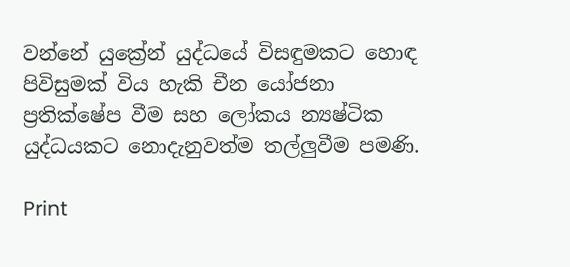වන්නේ යුක්‍රේන් යුද්ධයේ විසඳුමකට හොඳ පිවිසුමක් විය හැකි චීන යෝජනා ප්‍රතික්ෂේප වීම සහ ලෝකය න්‍යෂ්ටික යුද්ධයකට නොදැනුවත්ම තල්ලුවීම පමණි.

Print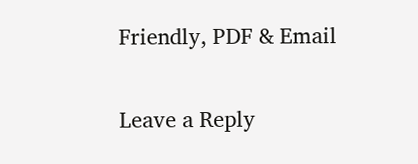Friendly, PDF & Email

Leave a Reply